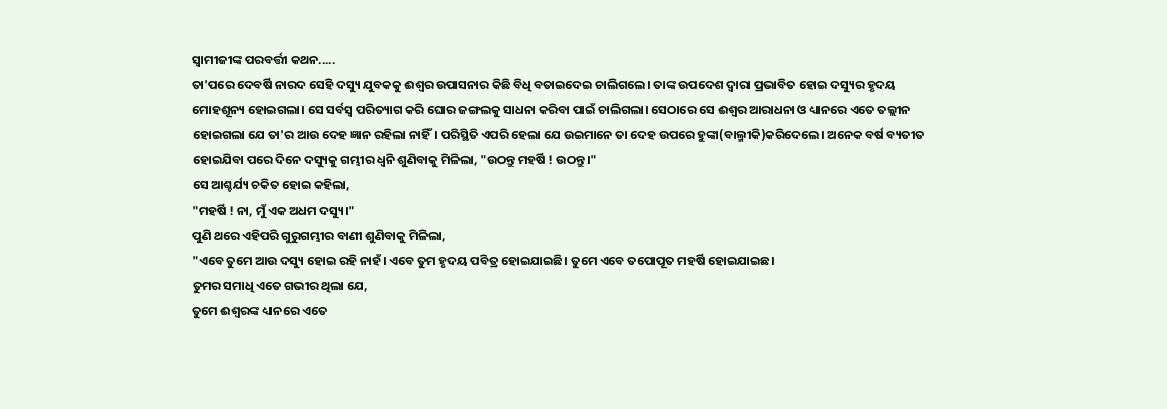ସ୍ୱାମୀଜୀଙ୍କ ପରବର୍ତ୍ତୀ କଥନ.....
ତା'ପରେ ଦେବର୍ଷି ନାରଦ ସେହି ଦସ୍ୟୁ ଯୁବକକୁ ଈଶ୍ୱର ଉପାସନାର କିଛି ବିଧି ବତାଇଦେଇ ଚାଲିଗଲେ। ତାଙ୍କ ଉପଦେଶ ଦ୍ୱାରା ପ୍ରଭାବିତ ହୋଇ ଦସ୍ୟୁର ହୃଦୟ ମୋହଶୂନ୍ୟ ହୋଇଗଲା। ସେ ସର୍ବସ୍ବ ପରିତ୍ୟାଗ କରି ଘୋର ଜଙ୍ଗଲକୁ ସାଧନା କରିବା ପାଇଁ ଚାଲିଗଲା। ସେଠାରେ ସେ ଈଶ୍ୱର ଆରାଧନା ଓ ଧ୍ୟାନରେ ଏତେ ତଲ୍ଲୀନ ହୋଇଗଲା ଯେ ତା'ର ଆଉ ଦେହ ଜ୍ଞାନ ରହିଲା ନାହିଁ। ପରିସ୍ଥିତି ଏପରି ହେଲା ଯେ ଉଇମାନେ ତା ଦେହ ଉପରେ ହୁଙ୍କା(ବାଲ୍ମୀକି)କରିଦେଲେ। ଅନେକ ବର୍ଷ ବ୍ୟତୀତ ହୋଇଯିବା ପରେ ଦିନେ ଦସ୍ୟୁକୁ ଗମ୍ଭୀର ଧ୍ୱନି ଶୁଣିବାକୁ ମିଳିଲା, "ଉଠନ୍ତୁ ମହର୍ଷି ! ଉଠନ୍ତୁ।"
ସେ ଆଶ୍ଚର୍ଯ୍ୟ ଚକିତ ହୋଇ କହିଲା,
"ମହର୍ଷି ! ନା, ମୁଁ ଏକ ଅଧମ ଦସ୍ୟୁ।"
ପୁଣି ଥରେ ଏହିପରି ଗୁରୁଗମ୍ଭୀର ବାଣୀ ଶୁଣିବାକୁ ମିଳିଲା,
"ଏବେ ତୁମେ ଆଉ ଦସ୍ୟୁ ହୋଇ ରହି ନାହଁ। ଏବେ ତୁମ ହୃଦୟ ପବିତ୍ର ହୋଇଯାଇଛି। ତୁମେ ଏବେ ତପୋପୂତ ମହର୍ଷି ହୋଇଯାଇଛ।
ତୁମର ସମାଧି ଏତେ ଗଭୀର ଥିଲା ଯେ,
ତୁମେ ଈଶ୍ୱରଙ୍କ ଧ୍ୟାନରେ ଏତେ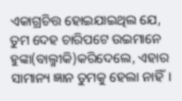ଏକାଗ୍ରଚିତ୍ତ ହୋଇଯାଇଥିଲ ଯେ,
ତୁମ ଦେହ ଚାରିପଟେ ଉଇମାନେ ହୁଙ୍କା(ବାଲ୍ମୀକି)କରିଦେଲେ, ଏହାର ସାମାନ୍ୟ ଜ୍ଞାନ ତୁମକୁ ହେଲା ନାହିଁ।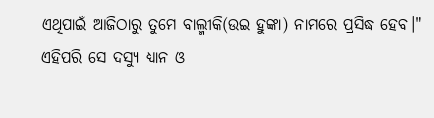ଏଥିପାଇଁ ଆଜିଠାରୁ ତୁମେ ବାଲ୍ମୀକି(ଉଇ ହୁଙ୍କା) ନାମରେ ପ୍ରସିଦ୍ଧ ହେବ।"
ଏହିପରି ସେ ଦସ୍ୟୁ ଧ୍ୟାନ ଓ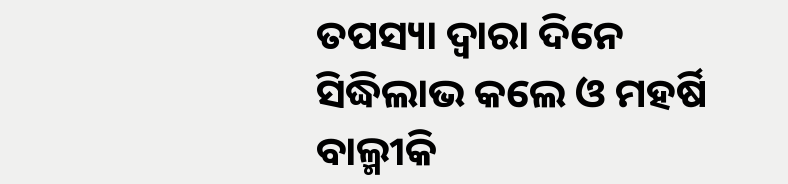ତପସ୍ୟା ଦ୍ୱାରା ଦିନେ ସିଦ୍ଧିଲାଭ କଲେ ଓ ମହର୍ଷି ବାଲ୍ମୀକି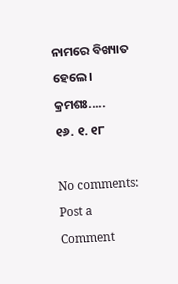ନାମରେ ବିଖ୍ୟାତ ହେଲେ।
କ୍ରମଶଃ.....
୧୬. ୧. ୧୮

No comments:
Post a Comment